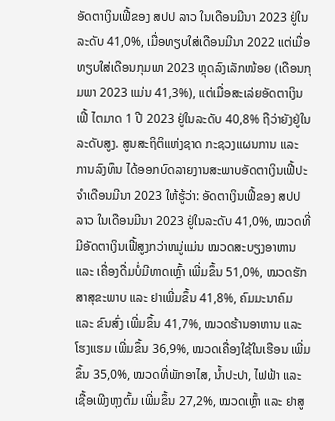ອັດຕາເງິນເຟີ້ຂອງ ສປປ ລາວ ໃນເດືອນມີນາ 2023 ຢູ່ໃນລະດັບ 41,0%, ເມື່ອທຽບໃສ່ເດືອນມີນາ 2022 ແຕ່ເມື່ອທຽບໃສ່ເດືອນກຸມພາ 2023 ຫຼຸດລົງເລັກໜ້ອຍ (ເດືອນກຸມພາ 2023 ແມ່ນ 41,3%), ແຕ່ເມື່ອສະເລ່ຍອັດຕາເງິນເຟີ້ ໄຕມາດ 1 ປີ 2023 ຢູ່ໃນລະດັບ 40,8% ຖືວ່າຍັງຢູ່ໃນລະດັບສູງ. ສູນສະຖິຕິແຫ່ງຊາດ ກະຊວງແຜນການ ແລະ ການລົງທຶນ ໄດ້ອອກບົດລາຍງານສະພາບອັດຕາເງິນເຟີ້ປະຈຳເດືອນມີນາ 2023 ໃຫ້ຮູ້ວ່າ: ອັດຕາເງິນເຟີ້ຂອງ ສປປ ລາວ ໃນເດືອນມີນາ 2023 ຢູ່ໃນລະດັບ 41,0%, ໝວດທີ່ມີອັດຕາເງິນເຟີ້ສູງກວ່າຫມູ່ແມ່ນ ໝວດສະບຽງອາຫານ ແລະ ເຄື່ອງດື່ມບໍ່ມີທາດເຫຼົ້າ ເພີ່ມຂຶ້ນ 51,0%, ໝວດຮັກສາສຸຂະພາບ ແລະ ຢາເພີ່ມຂຶ້ນ 41,8%, ຄົມມະນາຄົມ ແລະ ຂົນສົ່ງ ເພີ່ມຂຶ້ນ 41,7%, ໝວດຮ້ານອາຫານ ແລະ ໂຮງແຮມ ເພີ່ມຂຶ້ນ 36,9%, ໝວດເຄື່ອງໃຊ້ໃນເຮືອນ ເພີ່ມຂຶ້ນ 35,0%, ໝວດທີ່ພັກອາໄສ, ນໍ້າປະປາ, ໄຟຟ້າ ແລະ ເຊື້ອເພີງຫຸງຕົ້ມ ເພີ່ມຂຶ້ນ 27,2%, ໝວດເຫຼົ້າ ແລະ ຢາສູ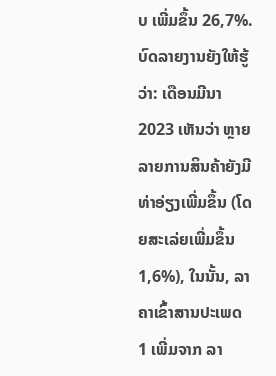ບ ເພີ່ມຂຶ້ນ 26,7%.
ບົດລາຍງານຍັງໃຫ້ຮູ້ວ່າ: ເດືອນມີນາ 2023 ເຫັນວ່າ ຫຼາຍລາຍການສິນຄ້າຍັງມີທ່າອ່ຽງເພີ່ມຂຶ້ນ (ໂດຍສະເລ່ຍເພີ່ມຂຶ້ນ 1,6%), ໃນນັ້ນ, ລາຄາເຂົ້າສານປະເພດ 1 ເພີ່ມຈາກ ລາ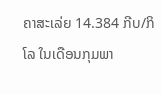ຄາສະເລ່ຍ 14.384 ກີບ/ກິໂລ ໃນເດືອນກຸມພາ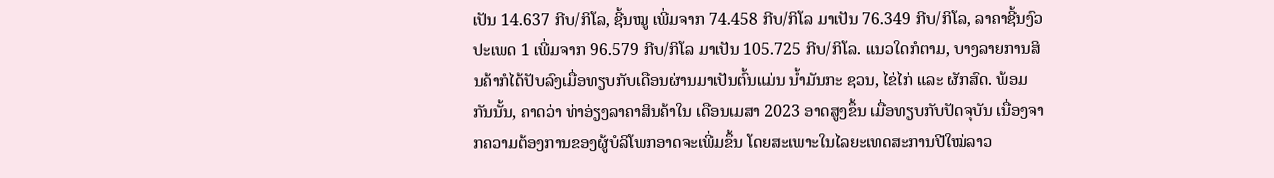ເປັນ 14.637 ກີບ/ກິໂລ, ຊີ້ນໝູ ເພີ່ມຈາກ 74.458 ກີບ/ກິໂລ ມາເປັນ 76.349 ກີບ/ກິໂລ, ລາຄາຊີ້ນງົວປະເພດ 1 ເພີ່ມຈາກ 96.579 ກີບ/ກິໂລ ມາເປັນ 105.725 ກີບ/ກິໂລ. ແນວໃດກໍຕາມ, ບາງລາຍການສິນຄ້າກໍໄດ້ປັບລົງເມື່ອທຽບກັບເດືອນຜ່ານມາເປັນຕົ້ນແມ່ນ ນ້ຳມັນກະ ຊວນ, ໄຂ່ໄກ່ ແລະ ຜັກສົດ. ພ້ອມກັນນັ້ນ, ຄາດວ່າ ທ່າອ່ຽງລາຄາສິນຄ້າໃນ ເດືອນເມສາ 2023 ອາດສູງຂຶ້ນ ເມື່ອທຽບກັບປັດຈຸບັນ ເນື່ອງຈາກຄວາມຕ້ອງການຂອງຜູ້ບໍລິໂພກອາດຈະເພີ່ມຂຶ້ນ ໂດຍສະເພາະໃນໄລຍະເທດສະການປີໃໝ່ລາວ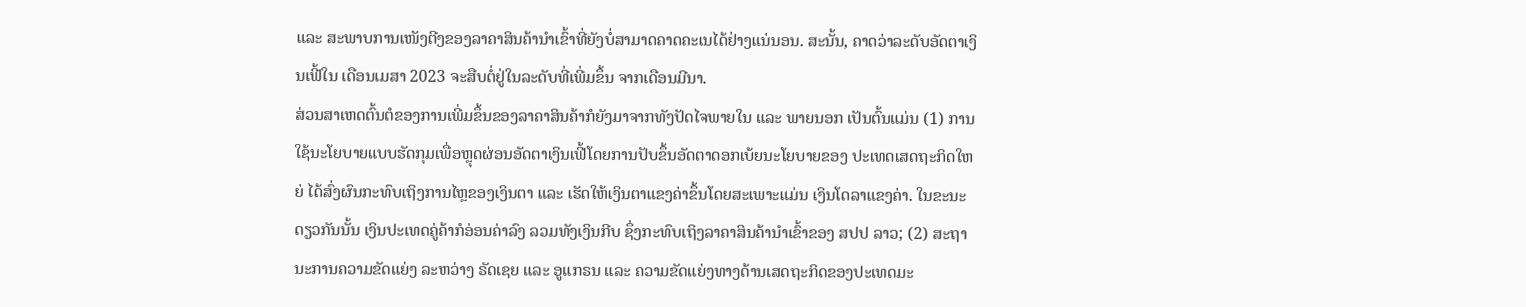ແລະ ສະພາບການເໜັງຕີງຂອງລາຄາສິນຄ້ານໍາເຂົ້າທີ່ຍັງບໍ່ສາມາດຄາດຄະເນໄດ້ຢ່າງແນ່ນອນ. ສະນັ້ນ, ຄາດວ່າລະດັບອັດຕາເງິນເຟີ້ໃນ ເດືອນເມສາ 2023 ຈະສືບຕໍ່ຢູ່ໃນລະດັບທີ່ເພີ່ມຂຶ້ນ ຈາກເດືອນມີນາ.
ສ່ວນສາເຫດຕົ້ນຕໍຂອງການເພີ່ມຂຶ້ນຂອງລາຄາສິນຄ້າກໍຍັງມາຈາກທັງປັດໄຈພາຍໃນ ແລະ ພາຍນອກ ເປັນຕົ້ນແມ່ນ (1) ການໃຊ້ນະໂຍບາຍແບບຮັດກຸມເພື່ອຫຼຸດຜ່ອນອັດຕາເງິນເຟີ້ໂດຍການປັບຂຶ້ນອັດຕາດອກເບ້ຍນະໂຍບາຍຂອງ ປະເທດເສດຖະກິດໃຫຍ່ ໄດ້ສົ່ງຜົນກະທົບເຖິງການໄຫຼຂອງເງິນຕາ ແລະ ເຮັດໃຫ້ເງິນຕາແຂງຄ່າຂຶ້ນໂດຍສະເພາະແມ່ນ ເງິນໂດລາແຂງຄ່າ. ໃນຂະນະດຽວກັນນັ້ນ ເງິນປະເທດຄູ່ຄ້າກໍອ່ອນຄ່າລົງ ລວມທັງເງິນກີບ ຊຶ່ງກະທົບເຖິງລາຄາສິນຄ້ານໍາເຂົ້າຂອງ ສປປ ລາວ; (2) ສະຖານະການຄວາມຂັດແຍ່ງ ລະຫວ່າງ ຣັດເຊຍ ແລະ ອູແກຣນ ແລະ ຄວາມຂັດແຍ່ງທາງດ້ານເສດຖະກິດຂອງປະເທດມະ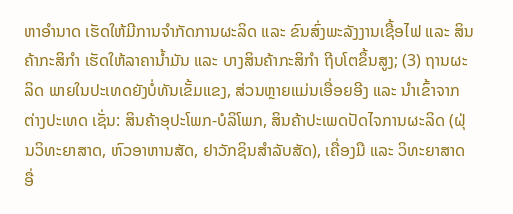ຫາອໍານາດ ເຮັດໃຫ້ມີການຈໍາກັດການຜະລິດ ແລະ ຂົນສົ່ງພະລັງງານເຊື້ອໄຟ ແລະ ສິນຄ້າກະສິກໍາ ເຮັດໃຫ້ລາຄານໍ້າມັນ ແລະ ບາງສິນຄ້າກະສິກໍາ ຖີບໂຕຂຶ້ນສູງ; (3) ຖານຜະລິດ ພາຍໃນປະເທດຍັງບໍ່ທັນເຂັ້ມແຂງ, ສ່ວນຫຼາຍແມ່ນເອື່ອຍອີງ ແລະ ນໍາເຂົ້າຈາກຕ່າງປະເທດ ເຊັ່ນ: ສິນຄ້າອຸປະໂພກ-ບໍລິໂພກ, ສິນຄ້າປະເພດປັດໄຈການຜະລິດ (ຝຸ່ນວິທະຍາສາດ, ຫົວອາຫານສັດ, ຢາວັກຊິນສໍາລັບສັດ), ເຄື່ອງມື ແລະ ວິທະຍາສາດອື່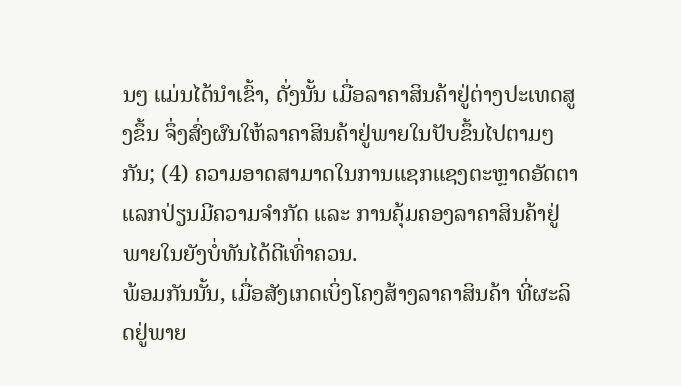ນໆ ແມ່ນໄດ້ນໍາເຂົ້າ, ດັ່ງນັ້ນ ເມື່ອລາຄາສິນຄ້າຢູ່ຕ່າງປະເທດສູງຂຶ້ນ ຈຶ່ງສົ່ງຜົນໃຫ້ລາຄາສິນຄ້າຢູ່ພາຍໃນປັບຂຶ້ນໄປຕາມໆກັນ; (4) ຄວາມອາດສາມາດໃນການແຊກແຊງຕະຫຼາດອັດຕາແລກປ່ຽນມີຄວາມຈໍາກັດ ແລະ ການຄຸ້ມຄອງລາຄາສິນຄ້າຢູ່ພາຍໃນຍັງບໍ່ທັນໄດ້ດີເທົ່າຄວນ.
ພ້ອມກັນນັ້ນ, ເມື່ອສັງເກດເບິ່ງໂຄງສ້າງລາຄາສິນຄ້າ ທີ່ຜະລິດຢູ່ພາຍ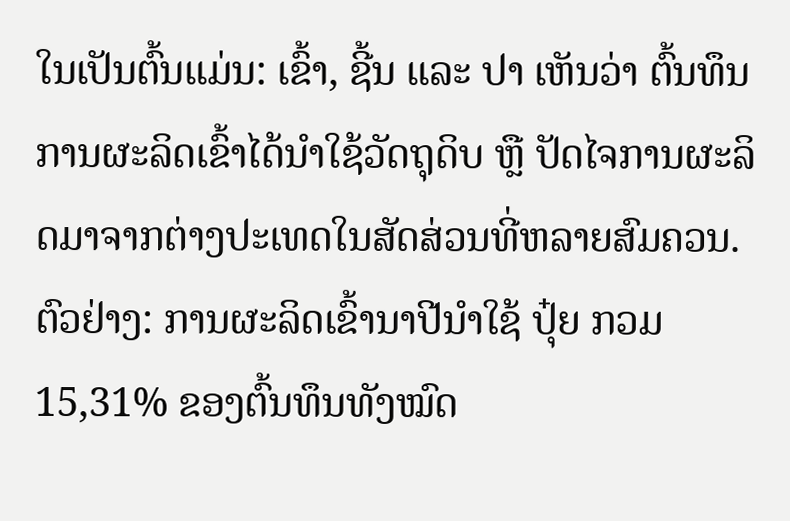ໃນເປັນຕົ້ນແມ່ນ: ເຂົ້າ, ຊີ້ນ ແລະ ປາ ເຫັນວ່າ ຕົ້ນທຶນການຜະລິດເຂົ້າໄດ້ນໍາໃຊ້ວັດຖຸດິບ ຫຼື ປັດໄຈການຜະລິດມາຈາກຕ່າງປະເທດໃນສັດສ່ວນທີ່ຫລາຍສົມຄວນ. ຕົວຢ່າງ: ການຜະລິດເຂົ້ານາປີນໍາໃຊ້ ປຸ໋ຍ ກວມ 15,31% ຂອງຕົ້ນທຶນທັງໝົດ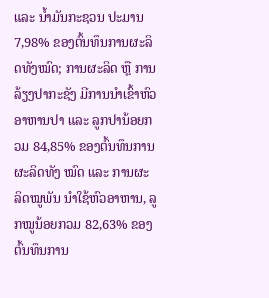ແລະ ນ້ຳມັນກະຊວນ ປະມານ 7,98% ຂອງຕົ້ນທຶນການຜະລິດທັງໝົດ; ການຜະລິດ ຫຼື ການລ້ຽງປາກະຊັງ ມີການນໍາເຂົ້າຫົວອາຫານປາ ແລະ ລູກປານ້ອຍກວມ 84,85% ຂອງຕົ້ນທຶນການຜະລິດທັງ ໝົດ ແລະ ການຜະລິດໝູພັນ ນໍາໃຊ້ຫົວອາຫານ, ລູກໝູນ້ອຍກວມ 82,63% ຂອງຕົ້ນທຶນການ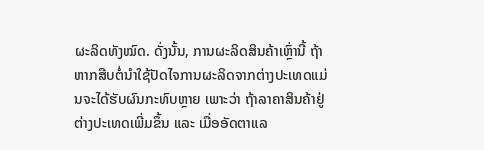ຜະລິດທັງໝົດ. ດັ່ງນັ້ນ, ການຜະລິດສິນຄ້າເຫຼົ່ານີ້ ຖ້າຫາກສືບຕໍ່ນໍາໃຊ້ປັດໄຈການຜະລິດຈາກຕ່າງປະເທດແມ່ນຈະໄດ້ຮັບຜົນກະທົບຫຼາຍ ເພາະວ່າ ຖ້າລາຄາສິນຄ້າຢູ່ຕ່າງປະເທດເພີ່ມຂຶ້ນ ແລະ ເມື່ອອັດຕາແລ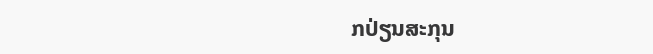ກປ່ຽນສະກຸນ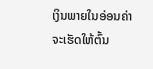ເງິນພາຍໃນອ່ອນຄ່າ ຈະເຮັດໃຫ້ຕົ້ນ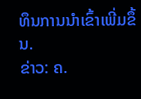ທຶນການນຳເຂົ້າເພີ່ມຂຶ້ນ.
ຂ່າວ: ຄ.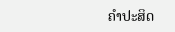ຄຳປະສິດ